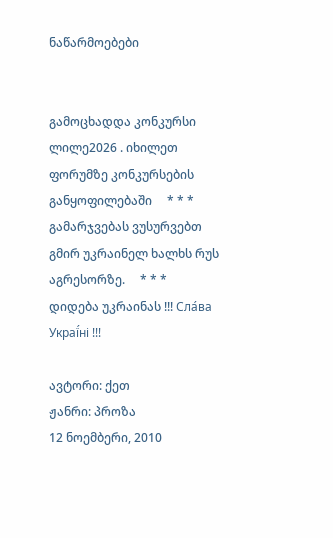ნაწარმოებები


გამოცხადდა კონკურსი ლილე2026 . იხილეთ ფორუმზე კონკურსების განყოფილებაში     * * *     გამარჯვებას ვუსურვებთ გმირ უკრაინელ ხალხს რუს აგრესორზე.     * * *     დიდება უკრაინას !!! Сла́ва Украї́ні !!!

ავტორი: ქეთ
ჟანრი: პროზა
12 ნოემბერი, 2010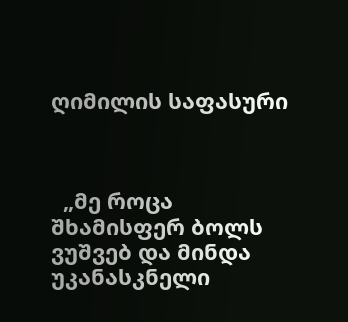ღიმილის საფასური



  „მე როცა შხამისფერ ბოლს ვუშვებ და მინდა უკანასკნელი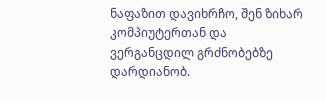ნაფაზით დავიხრჩო, შენ ზიხარ კომპიუტერთან და ვერგანცდილ გრძნობებზე დარდიანობ.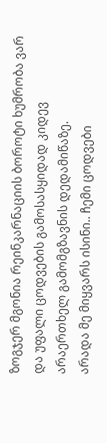ზოგჯერ მგონია რეინკარნაციის ბოროტი ხუმრობა ვარ და უფალი ცოდვების გამოსასყიდად კიდევ არაერთხელ გამომგზავნის დედამიწაზე.
არადა მე მიყვარს ისინი.. ჩემი ცოდვები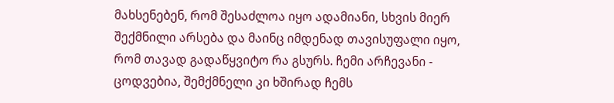მახსენებენ, რომ შესაძლოა იყო ადამიანი, სხვის მიერ შექმნილი არსება და მაინც იმდენად თავისუფალი იყო, რომ თავად გადაწყვიტო რა გსურს. ჩემი არჩევანი - ცოდვებია, შემქმნელი კი ხშირად ჩემს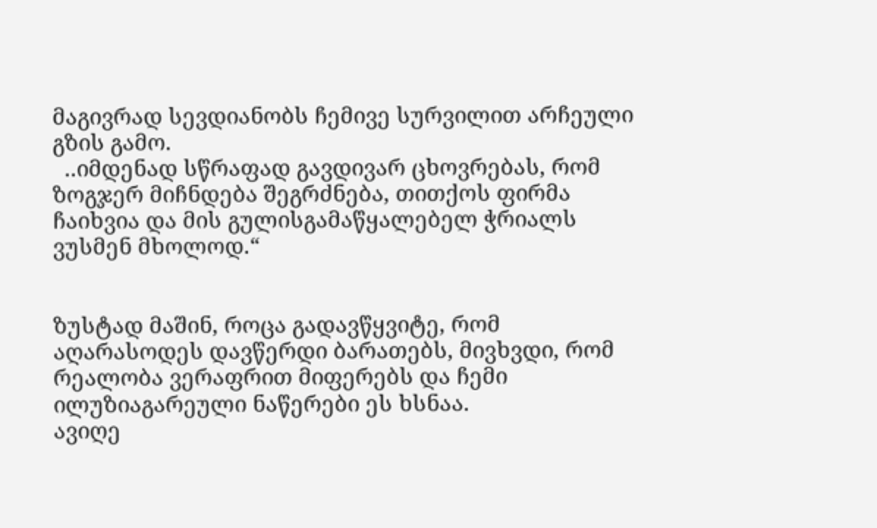მაგივრად სევდიანობს ჩემივე სურვილით არჩეული გზის გამო.
  ..იმდენად სწრაფად გავდივარ ცხოვრებას, რომ ზოგჯერ მიჩნდება შეგრძნება, თითქოს ფირმა ჩაიხვია და მის გულისგამაწყალებელ ჭრიალს ვუსმენ მხოლოდ.“


ზუსტად მაშინ, როცა გადავწყვიტე, რომ აღარასოდეს დავწერდი ბარათებს, მივხვდი, რომ რეალობა ვერაფრით მიფერებს და ჩემი ილუზიაგარეული ნაწერები ეს ხსნაა.
ავიღე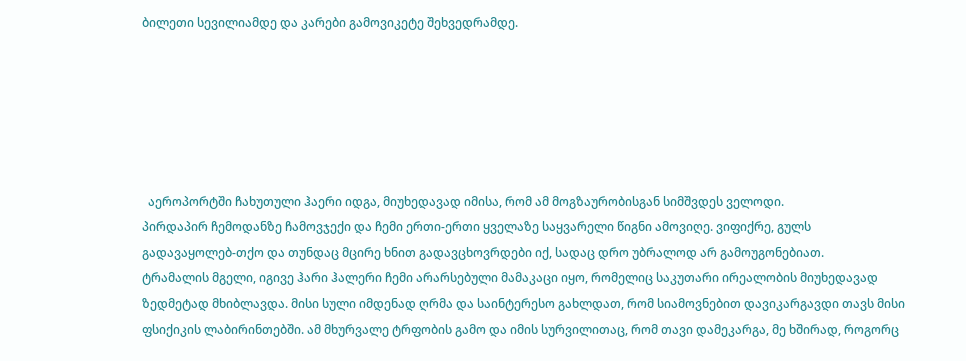ბილეთი სევილიამდე და კარები გამოვიკეტე შეხვედრამდე.






  აეროპორტში ჩახუთული ჰაერი იდგა, მიუხედავად იმისა, რომ ამ მოგზაურობისგან სიმშვდეს ველოდი.
პირდაპირ ჩემოდანზე ჩამოვჯექი და ჩემი ერთი-ერთი ყველაზე საყვარელი წიგნი ამოვიღე. ვიფიქრე, გულს გადავაყოლებ-თქო და თუნდაც მცირე ხნით გადავცხოვრდები იქ, სადაც დრო უბრალოდ არ გამოუგონებიათ.
ტრამალის მგელი, იგივე ჰარი ჰალერი ჩემი არარსებული მამაკაცი იყო, რომელიც საკუთარი ირეალობის მიუხედავად ზედმეტად მხიბლავდა. მისი სული იმდენად ღრმა და საინტერესო გახლდათ, რომ სიამოვნებით დავიკარგავდი თავს მისი ფსიქიკის ლაბირინთებში. ამ მხურვალე ტრფობის გამო და იმის სურვილითაც, რომ თავი დამეკარგა, მე ხშირად, როგორც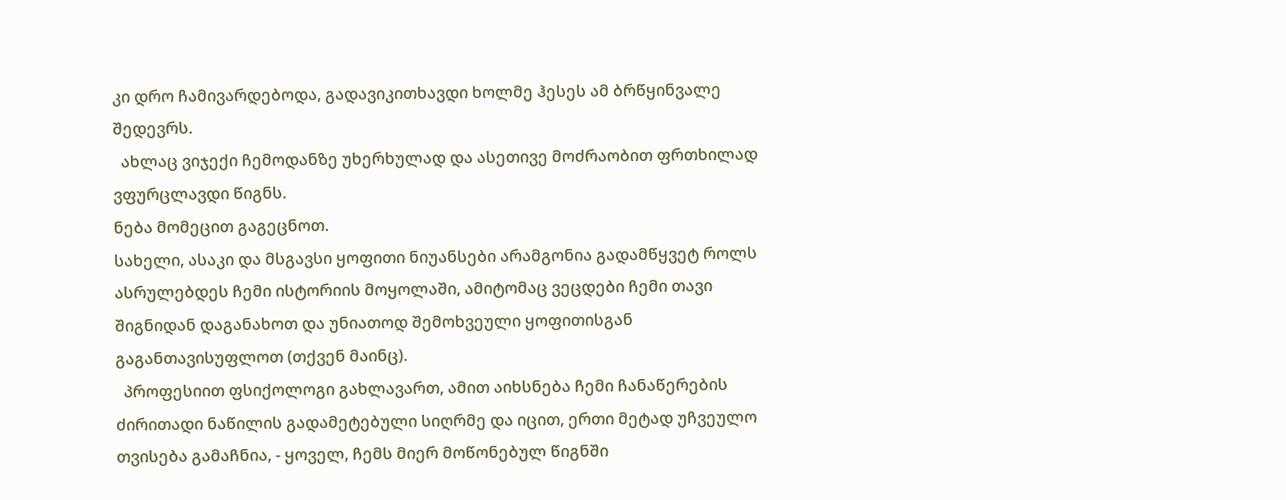კი დრო ჩამივარდებოდა, გადავიკითხავდი ხოლმე ჰესეს ამ ბრწყინვალე შედევრს.
  ახლაც ვიჯექი ჩემოდანზე უხერხულად და ასეთივე მოძრაობით ფრთხილად ვფურცლავდი წიგნს.
ნება მომეცით გაგეცნოთ.
სახელი, ასაკი და მსგავსი ყოფითი ნიუანსები არამგონია გადამწყვეტ როლს ასრულებდეს ჩემი ისტორიის მოყოლაში, ამიტომაც ვეცდები ჩემი თავი შიგნიდან დაგანახოთ და უნიათოდ შემოხვეული ყოფითისგან გაგანთავისუფლოთ (თქვენ მაინც).
  პროფესიით ფსიქოლოგი გახლავართ, ამით აიხსნება ჩემი ჩანაწერების ძირითადი ნაწილის გადამეტებული სიღრმე და იცით, ერთი მეტად უჩვეულო თვისება გამაჩნია, - ყოველ, ჩემს მიერ მოწონებულ წიგნში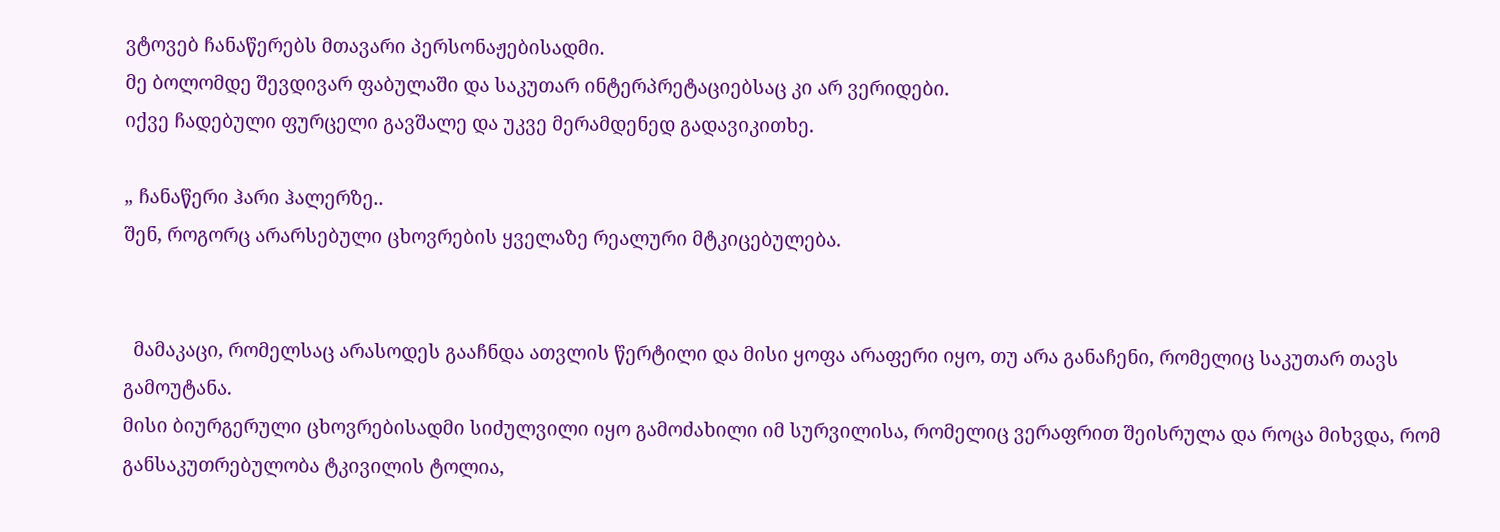ვტოვებ ჩანაწერებს მთავარი პერსონაჟებისადმი.
მე ბოლომდე შევდივარ ფაბულაში და საკუთარ ინტერპრეტაციებსაც კი არ ვერიდები.
იქვე ჩადებული ფურცელი გავშალე და უკვე მერამდენედ გადავიკითხე.

„ ჩანაწერი ჰარი ჰალერზე..
შენ, როგორც არარსებული ცხოვრების ყველაზე რეალური მტკიცებულება.


  მამაკაცი, რომელსაც არასოდეს გააჩნდა ათვლის წერტილი და მისი ყოფა არაფერი იყო, თუ არა განაჩენი, რომელიც საკუთარ თავს გამოუტანა.
მისი ბიურგერული ცხოვრებისადმი სიძულვილი იყო გამოძახილი იმ სურვილისა, რომელიც ვერაფრით შეისრულა და როცა მიხვდა, რომ განსაკუთრებულობა ტკივილის ტოლია,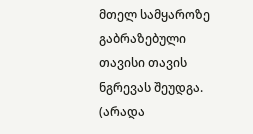მთელ სამყაროზე გაბრაზებული თავისი თავის ნგრევას შეუდგა. (არადა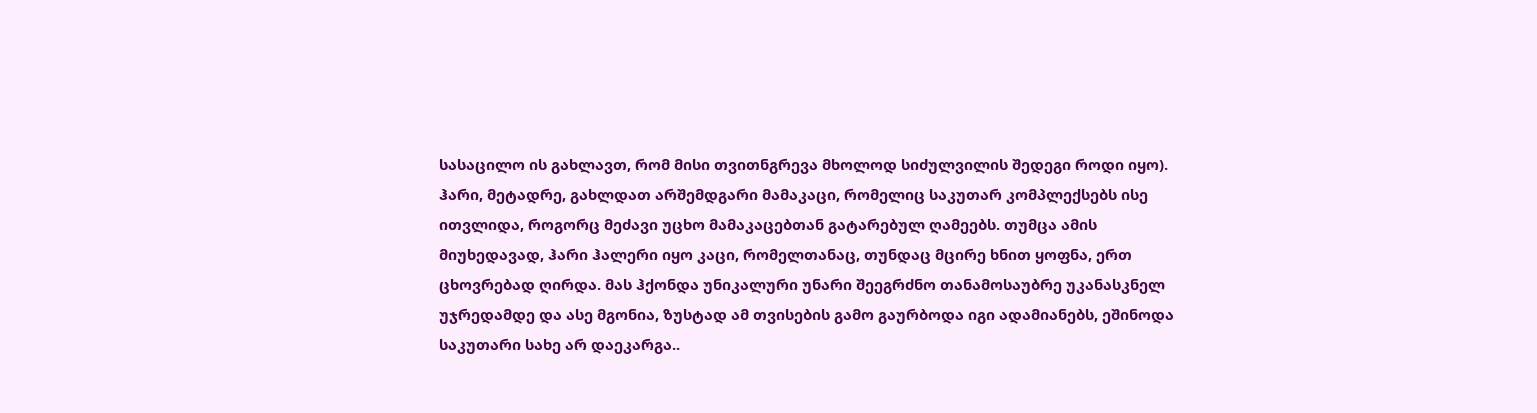სასაცილო ის გახლავთ, რომ მისი თვითნგრევა მხოლოდ სიძულვილის შედეგი როდი იყო).
ჰარი, მეტადრე, გახლდათ არშემდგარი მამაკაცი, რომელიც საკუთარ კომპლექსებს ისე ითვლიდა, როგორც მეძავი უცხო მამაკაცებთან გატარებულ ღამეებს. თუმცა ამის მიუხედავად, ჰარი ჰალერი იყო კაცი, რომელთანაც, თუნდაც მცირე ხნით ყოფნა, ერთ ცხოვრებად ღირდა. მას ჰქონდა უნიკალური უნარი შეეგრძნო თანამოსაუბრე უკანასკნელ უჯრედამდე და ასე მგონია, ზუსტად ამ თვისების გამო გაურბოდა იგი ადამიანებს, ეშინოდა საკუთარი სახე არ დაეკარგა..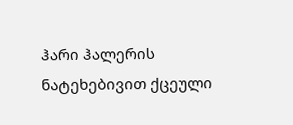ჰარი ჰალერის ნატეხებივით ქცეული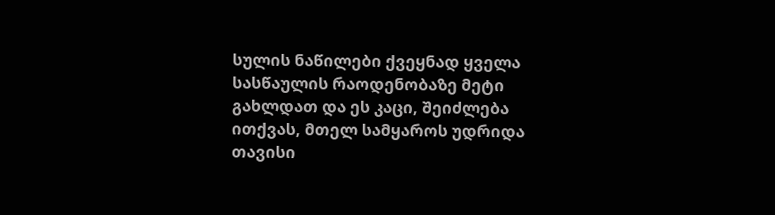სულის ნაწილები ქვეყნად ყველა სასწაულის რაოდენობაზე მეტი გახლდათ და ეს კაცი, შეიძლება ითქვას, მთელ სამყაროს უდრიდა თავისი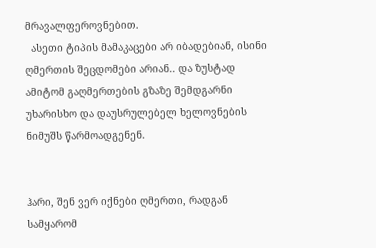მრავალფეროვნებით.
  ასეთი ტიპის მამაკაცები არ იბადებიან, ისინი ღმერთის შეცდომები არიან.. და ზუსტად ამიტომ გაღმერთების გზაზე შემდგარნი უხარისხო და დაუსრულებელ ხელოვნების ნიმუშს წარმოადგენენ.


ჰარი, შენ ვერ იქნები ღმერთი, რადგან სამყარომ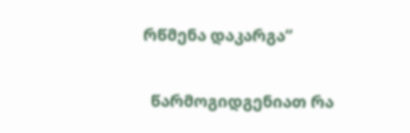რწმენა დაკარგა“


  წარმოგიდგენიათ რა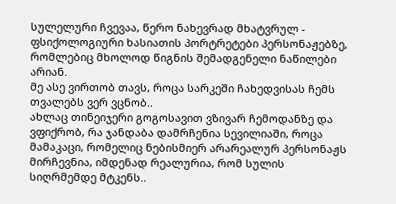სულელური ჩვევაა, წერო ნახევრად მხატვრულ - ფსიქოლოგიური ხასიათის პორტრეტები პერსონაჟებზე, რომლებიც მხოლოდ წიგნის შემადგენელი ნაწილები არიან.
მე ასე ვირთობ თავს, როცა სარკეში ჩახედვისას ჩემს თვალებს ვერ ვცნობ..
ახლაც თინეიჯერი გოგოსავით ვზივარ ჩემოდანზე და ვფიქრობ, რა ჯანდაბა დამრჩენია სევილიაში, როცა მამაკაცი, რომელიც ნებისმიერ არარეალურ პერსონაჟს მირჩევნია, იმდენად რეალურია, რომ სულის სიღრმემდე მტკენს..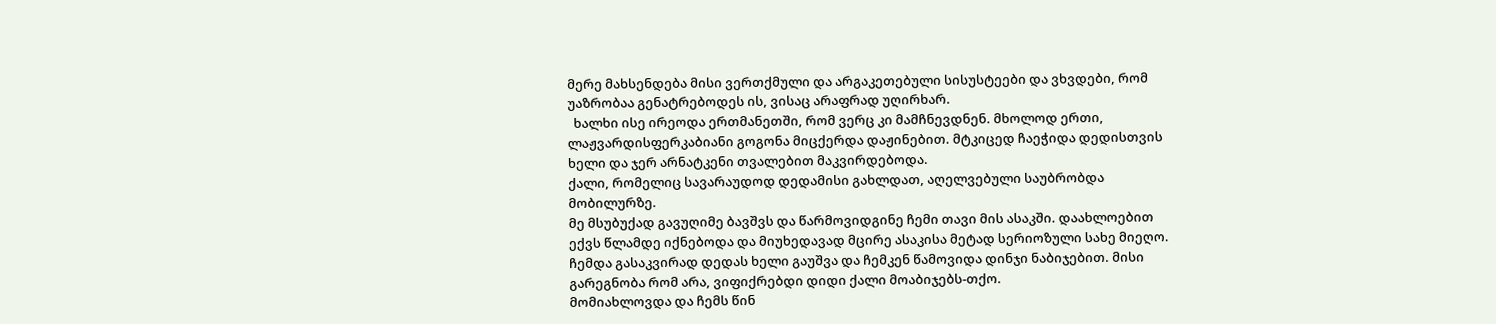მერე მახსენდება მისი ვერთქმული და არგაკეთებული სისუსტეები და ვხვდები, რომ უაზრობაა გენატრებოდეს ის, ვისაც არაფრად უღირხარ.
  ხალხი ისე ირეოდა ერთმანეთში, რომ ვერც კი მამჩნევდნენ. მხოლოდ ერთი, ლაჟვარდისფერკაბიანი გოგონა მიცქერდა დაჟინებით. მტკიცედ ჩაეჭიდა დედისთვის ხელი და ჯერ არნატკენი თვალებით მაკვირდებოდა.
ქალი, რომელიც სავარაუდოდ დედამისი გახლდათ, აღელვებული საუბრობდა მობილურზე.
მე მსუბუქად გავუღიმე ბავშვს და წარმოვიდგინე ჩემი თავი მის ასაკში. დაახლოებით ექვს წლამდე იქნებოდა და მიუხედავად მცირე ასაკისა მეტად სერიოზული სახე მიეღო. ჩემდა გასაკვირად დედას ხელი გაუშვა და ჩემკენ წამოვიდა დინჯი ნაბიჯებით. მისი გარეგნობა რომ არა, ვიფიქრებდი დიდი ქალი მოაბიჯებს-თქო.
მომიახლოვდა და ჩემს წინ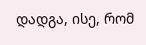დადგა, ისე, რომ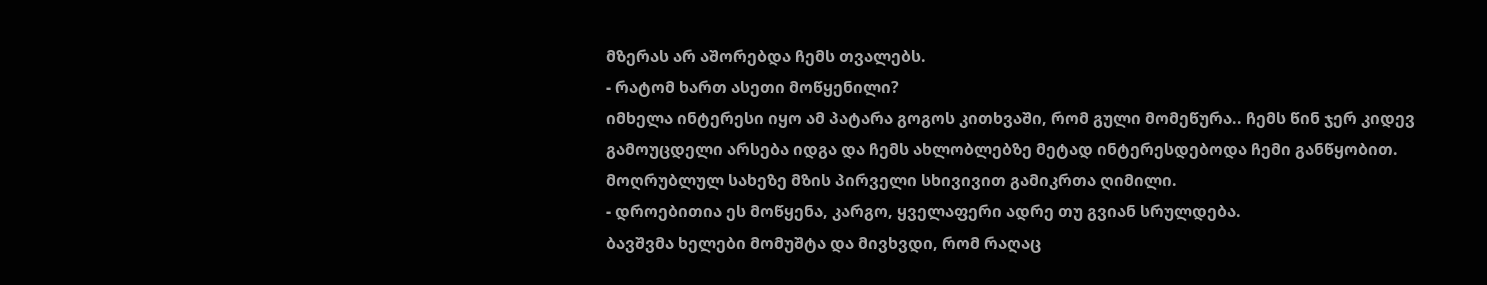მზერას არ აშორებდა ჩემს თვალებს.
- რატომ ხართ ასეთი მოწყენილი?
იმხელა ინტერესი იყო ამ პატარა გოგოს კითხვაში, რომ გული მომეწურა.. ჩემს წინ ჯერ კიდევ გამოუცდელი არსება იდგა და ჩემს ახლობლებზე მეტად ინტერესდებოდა ჩემი განწყობით.
მოღრუბლულ სახეზე მზის პირველი სხივივით გამიკრთა ღიმილი.
- დროებითია ეს მოწყენა, კარგო, ყველაფერი ადრე თუ გვიან სრულდება.
ბავშვმა ხელები მომუშტა და მივხვდი, რომ რაღაც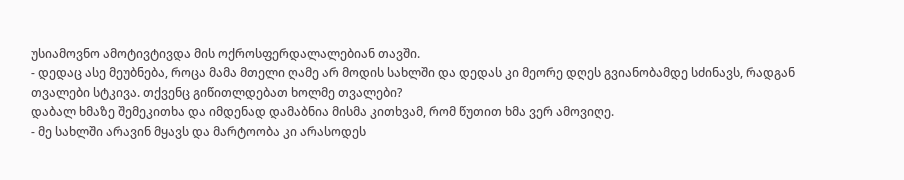უსიამოვნო ამოტივტივდა მის ოქროსფერდალალებიან თავში.
- დედაც ასე მეუბნება, როცა მამა მთელი ღამე არ მოდის სახლში და დედას კი მეორე დღეს გვიანობამდე სძინავს, რადგან თვალები სტკივა. თქვენც გიწითლდებათ ხოლმე თვალები?
დაბალ ხმაზე შემეკითხა და იმდენად დამაბნია მისმა კითხვამ, რომ წუთით ხმა ვერ ამოვიღე.
- მე სახლში არავინ მყავს და მარტოობა კი არასოდეს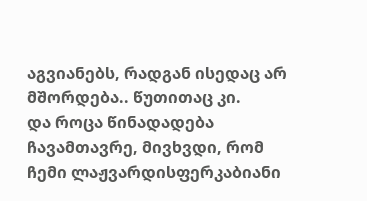აგვიანებს, რადგან ისედაც არ მშორდება.. წუთითაც კი.
და როცა წინადადება ჩავამთავრე, მივხვდი, რომ ჩემი ლაჟვარდისფერკაბიანი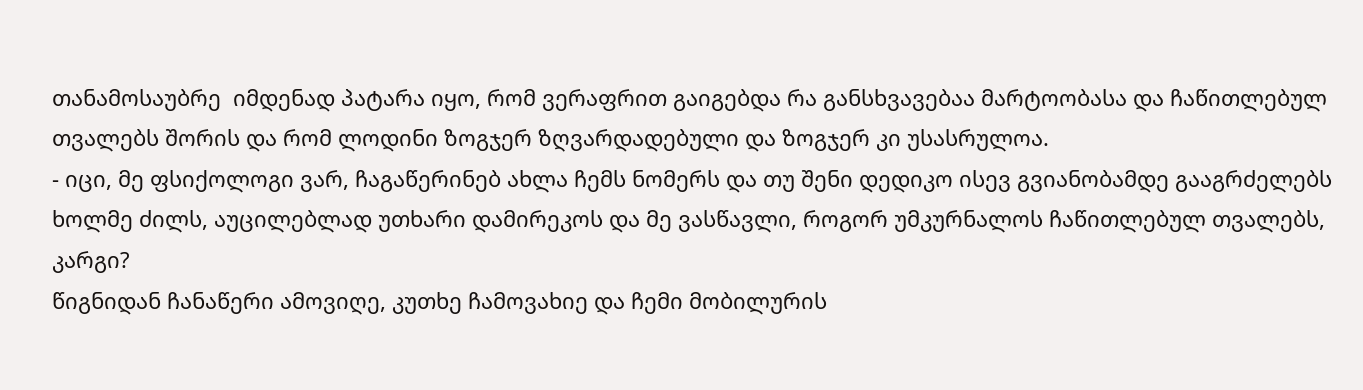თანამოსაუბრე  იმდენად პატარა იყო, რომ ვერაფრით გაიგებდა რა განსხვავებაა მარტოობასა და ჩაწითლებულ თვალებს შორის და რომ ლოდინი ზოგჯერ ზღვარდადებული და ზოგჯერ კი უსასრულოა.
- იცი, მე ფსიქოლოგი ვარ, ჩაგაწერინებ ახლა ჩემს ნომერს და თუ შენი დედიკო ისევ გვიანობამდე გააგრძელებს ხოლმე ძილს, აუცილებლად უთხარი დამირეკოს და მე ვასწავლი, როგორ უმკურნალოს ჩაწითლებულ თვალებს, კარგი?
წიგნიდან ჩანაწერი ამოვიღე, კუთხე ჩამოვახიე და ჩემი მობილურის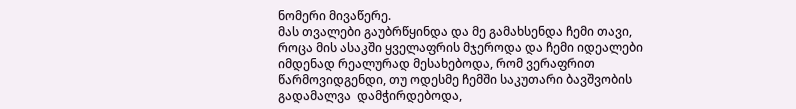ნომერი მივაწერე.
მას თვალები გაუბრწყინდა და მე გამახსენდა ჩემი თავი, როცა მის ასაკში ყველაფრის მჯეროდა და ჩემი იდეალები იმდენად რეალურად მესახებოდა, რომ ვერაფრით წარმოვიდგენდი, თუ ოდესმე ჩემში საკუთარი ბავშვობის გადამალვა  დამჭირდებოდა,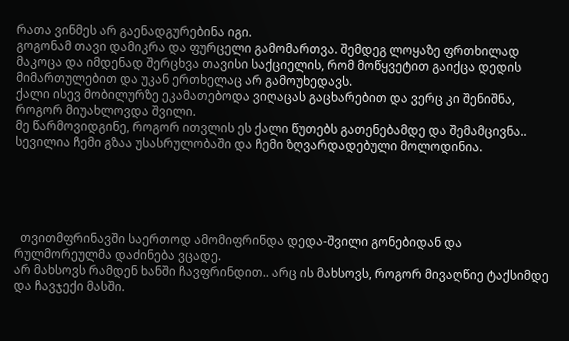რათა ვინმეს არ გაენადგურებინა იგი.
გოგონამ თავი დამიკრა და ფურცელი გამომართვა. შემდეგ ლოყაზე ფრთხილად მაკოცა და იმდენად შერცხვა თავისი საქციელის, რომ მოწყვეტით გაიქცა დედის მიმართულებით და უკან ერთხელაც არ გამოუხედავს.
ქალი ისევ მობილურზე ეკამათებოდა ვიღაცას გაცხარებით და ვერც კი შენიშნა, როგორ მიუახლოვდა შვილი.
მე წარმოვიდგინე, როგორ ითვლის ეს ქალი წუთებს გათენებამდე და შემამცივნა..
სევილია ჩემი გზაა უსასრულობაში და ჩემი ზღვარდადებული მოლოდინია.





  თვითმფრინავში საერთოდ ამომიფრინდა დედა-შვილი გონებიდან და რულმორეულმა დაძინება ვცადე.
არ მახსოვს რამდენ ხანში ჩავფრინდით.. არც ის მახსოვს, როგორ მივაღწიე ტაქსიმდე და ჩავჯექი მასში.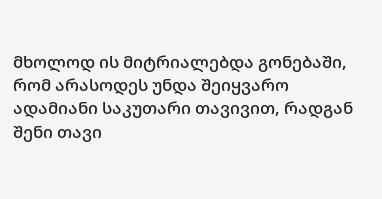მხოლოდ ის მიტრიალებდა გონებაში, რომ არასოდეს უნდა შეიყვარო ადამიანი საკუთარი თავივით, რადგან შენი თავი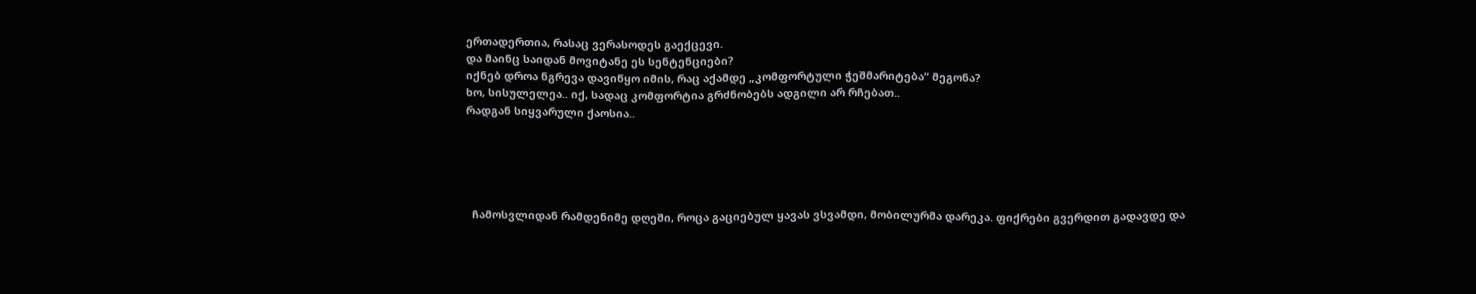ერთადერთია, რასაც ვერასოდეს გაექცევი.
და მაინც საიდან მოვიტანე ეს სენტენციები?
იქნებ დროა ნგრევა დავიწყო იმის, რაც აქამდე „კომფორტული ჭეშმარიტება“ მეგონა?
ხო, სისულელეა.. იქ, სადაც კომფორტია გრძნობებს ადგილი არ რჩებათ..
რადგან სიყვარული ქაოსია..





  ჩამოსვლიდან რამდენიმე დღეში, როცა გაციებულ ყავას ვსვამდი, მობილურმა დარეკა. ფიქრები გვერდით გადავდე და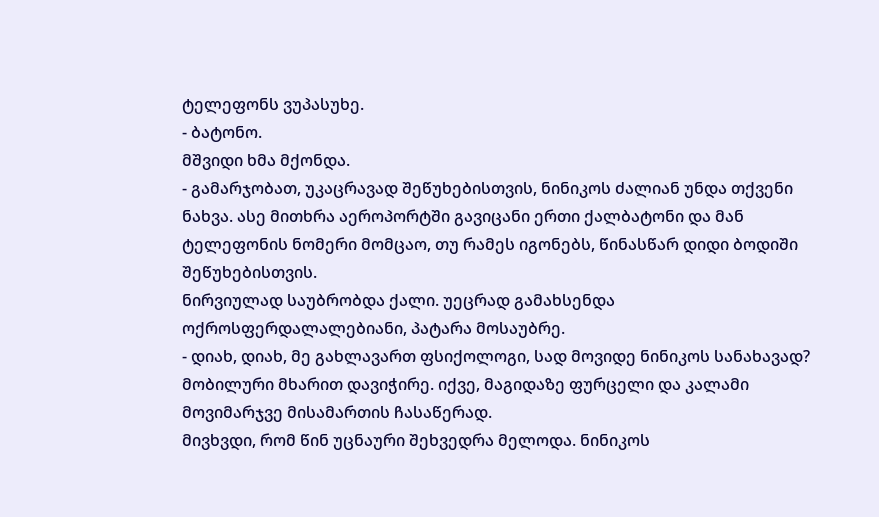ტელეფონს ვუპასუხე.
- ბატონო.
მშვიდი ხმა მქონდა.
- გამარჯობათ, უკაცრავად შეწუხებისთვის, ნინიკოს ძალიან უნდა თქვენი ნახვა. ასე მითხრა აეროპორტში გავიცანი ერთი ქალბატონი და მან ტელეფონის ნომერი მომცაო, თუ რამეს იგონებს, წინასწარ დიდი ბოდიში შეწუხებისთვის.
ნირვიულად საუბრობდა ქალი. უეცრად გამახსენდა ოქროსფერდალალებიანი, პატარა მოსაუბრე.
- დიახ, დიახ, მე გახლავართ ფსიქოლოგი, სად მოვიდე ნინიკოს სანახავად?
მობილური მხარით დავიჭირე. იქვე, მაგიდაზე ფურცელი და კალამი მოვიმარჯვე მისამართის ჩასაწერად.
მივხვდი, რომ წინ უცნაური შეხვედრა მელოდა. ნინიკოს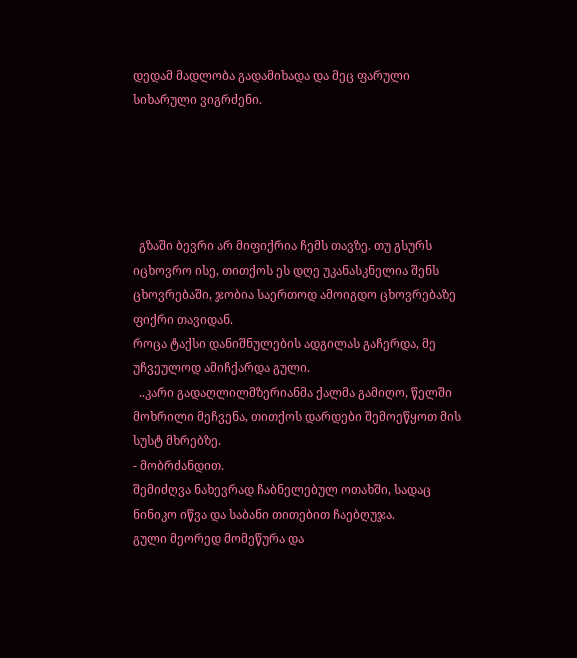დედამ მადლობა გადამიხადა და მეც ფარული სიხარული ვიგრძენი.





  გზაში ბევრი არ მიფიქრია ჩემს თავზე. თუ გსურს იცხოვრო ისე, თითქოს ეს დღე უკანასკნელია შენს ცხოვრებაში, ჯობია საერთოდ ამოიგდო ცხოვრებაზე ფიქრი თავიდან.
როცა ტაქსი დანიშნულების ადგილას გაჩერდა, მე უჩვეულოდ ამიჩქარდა გული.
  ..კარი გადაღლილმზერიანმა ქალმა გამიღო, წელში მოხრილი მეჩვენა, თითქოს დარდები შემოეწყოთ მის სუსტ მხრებზე.
- მობრძანდით.
შემიძღვა ნახევრად ჩაბნელებულ ოთახში, სადაც ნინიკო იწვა და საბანი თითებით ჩაებღუჯა.
გული მეორედ მომეწურა და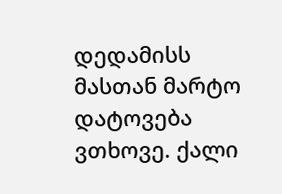დედამისს მასთან მარტო დატოვება ვთხოვე. ქალი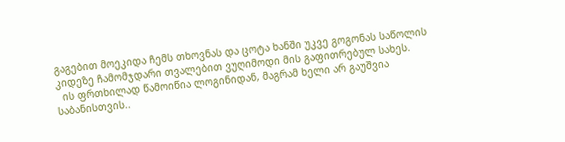გაგებით მოეკიდა ჩემს თხოვნას და ცოტა ხანში უკვე გოგონას საწოლის კიდეზე ჩამომჯდარი თვალებით ვუღიმოდი მის გაფითრებულ სახეს.
  ის ფრთხილად წამოიწია ლოგინიდან, მაგრამ ხელი არ გაუშვია საბანისთვის..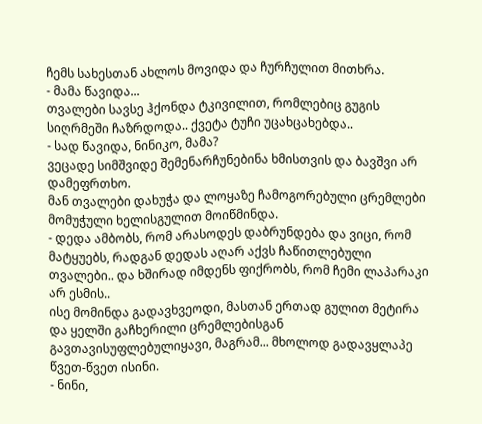ჩემს სახესთან ახლოს მოვიდა და ჩურჩულით მითხრა.
- მამა წავიდა...
თვალები სავსე ჰქონდა ტკივილით, რომლებიც გუგის სიღრმეში ჩაზრდოდა.. ქვეტა ტუჩი უცახცახებდა..
- სად წავიდა, ნინიკო, მამა?
ვეცადე სიმშვიდე შემენარჩუნებინა ხმისთვის და ბავშვი არ დამეფრთხო.
მან თვალები დახუჭა და ლოყაზე ჩამოგორებული ცრემლები მომუჭული ხელისგულით მოიწმინდა.
- დედა ამბობს, რომ არასოდეს დაბრუნდება და ვიცი, რომ მატყუებს, რადგან დედას აღარ აქვს ჩაწითლებული თვალები.. და ხშირად იმდენს ფიქრობს, რომ ჩემი ლაპარაკი არ ესმის..
ისე მომინდა გადავხვეოდი, მასთან ერთად გულით მეტირა და ყელში გაჩხერილი ცრემლებისგან გავთავისუფლებულიყავი, მაგრამ... მხოლოდ გადავყლაპე წვეთ-წვეთ ისინი.
- ნინი,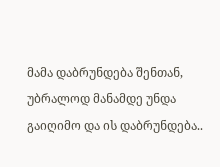მამა დაბრუნდება შენთან, უბრალოდ მანამდე უნდა გაიღიმო და ის დაბრუნდება..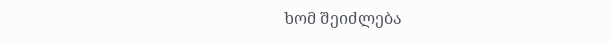ხომ შეიძლება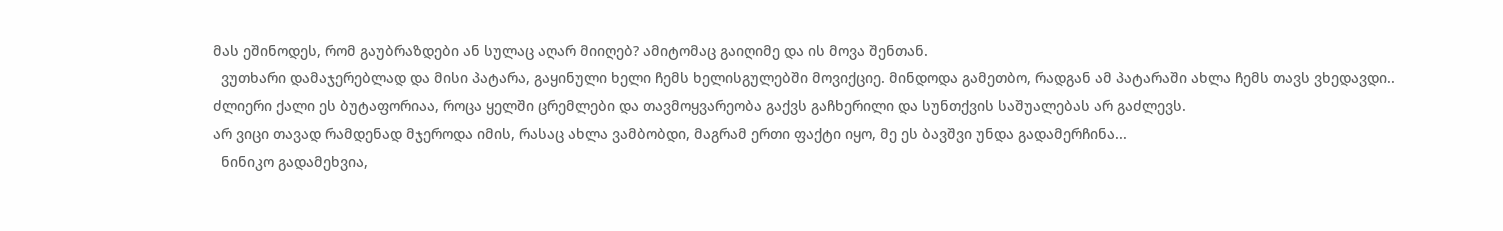მას ეშინოდეს, რომ გაუბრაზდები ან სულაც აღარ მიიღებ? ამიტომაც გაიღიმე და ის მოვა შენთან.
  ვუთხარი დამაჯერებლად და მისი პატარა, გაყინული ხელი ჩემს ხელისგულებში მოვიქციე. მინდოდა გამეთბო, რადგან ამ პატარაში ახლა ჩემს თავს ვხედავდი..
ძლიერი ქალი ეს ბუტაფორიაა, როცა ყელში ცრემლები და თავმოყვარეობა გაქვს გაჩხერილი და სუნთქვის საშუალებას არ გაძლევს.
არ ვიცი თავად რამდენად მჯეროდა იმის, რასაც ახლა ვამბობდი, მაგრამ ერთი ფაქტი იყო, მე ეს ბავშვი უნდა გადამერჩინა...
  ნინიკო გადამეხვია,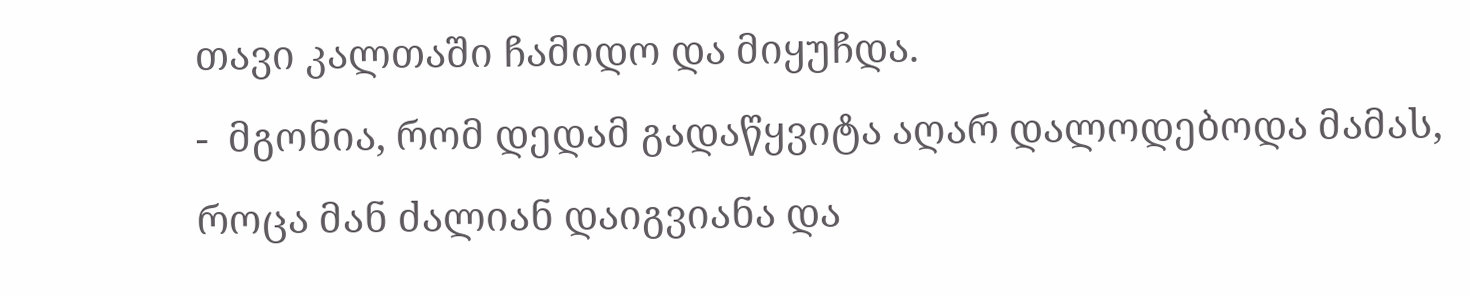თავი კალთაში ჩამიდო და მიყუჩდა.
-  მგონია, რომ დედამ გადაწყვიტა აღარ დალოდებოდა მამას, როცა მან ძალიან დაიგვიანა და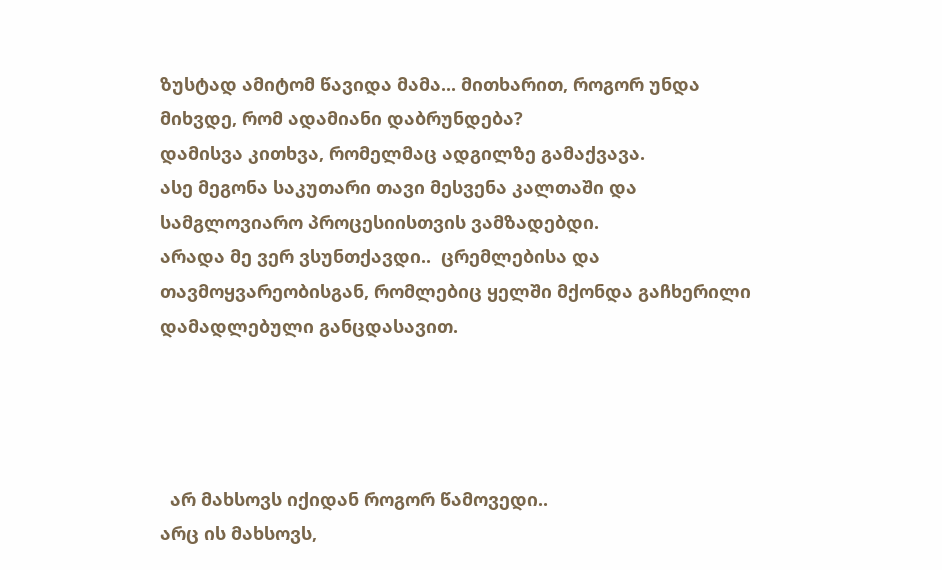ზუსტად ამიტომ წავიდა მამა... მითხარით, როგორ უნდა მიხვდე, რომ ადამიანი დაბრუნდება?
დამისვა კითხვა, რომელმაც ადგილზე გამაქვავა.
ასე მეგონა საკუთარი თავი მესვენა კალთაში და სამგლოვიარო პროცესიისთვის ვამზადებდი.
არადა მე ვერ ვსუნთქავდი..  ცრემლებისა და თავმოყვარეობისგან, რომლებიც ყელში მქონდა გაჩხერილი დამადლებული განცდასავით.




  არ მახსოვს იქიდან როგორ წამოვედი..
არც ის მახსოვს,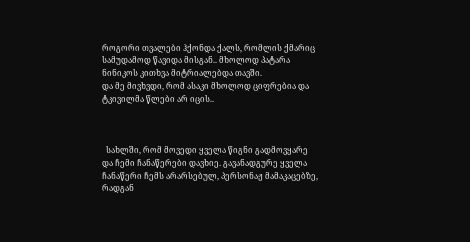როგორი თვალები ჰქონდა ქალს, რომლის ქმარიც სამუდამოდ წავიდა მისგან.. მხოლოდ პატარა ნინიკოს კითხვა მიტრიალებდა თავში.
და მე მივხვდი, რომ ასაკი მხოლოდ ციფრებია და ტკივილმა წლები არ იცის..



  სახლში, რომ მოვედი ყველა წიგნი გადმოვყარე და ჩემი ჩანაწერები დავხიე. გავანადგურე ყველა ჩანაწერი ჩემს არარსებულ, პერსონაჟ მამაკაცებზე, რადგან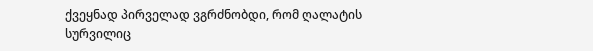ქვეყნად პირველად ვგრძნობდი, რომ ღალატის სურვილიც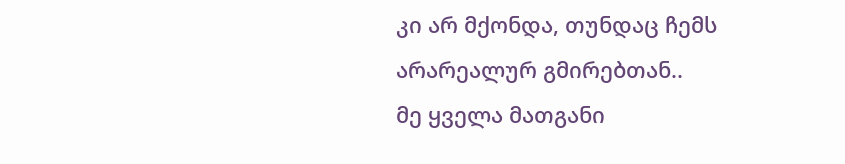კი არ მქონდა, თუნდაც ჩემს არარეალურ გმირებთან..
მე ყველა მათგანი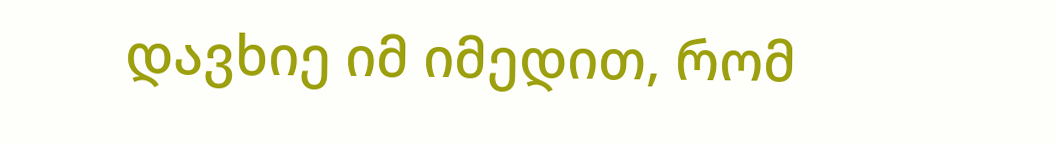დავხიე იმ იმედით, რომ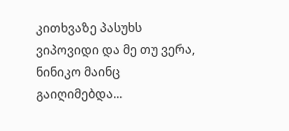კითხვაზე პასუხს ვიპოვიდი და მე თუ ვერა, ნინიკო მაინც გაიღიმებდა...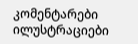კომენტარები ილუსტრაციები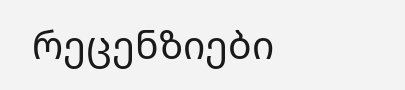რეცენზიები